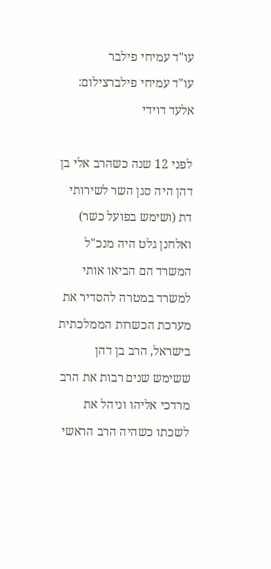עו"ד עמיחי פילבר
עו"ד עמיחי פילברצילום: אלעד דוידי

לפני 12 שנה כשהרב אלי בן דהן היה סגן השר לשירותי דת (ושימש בפועל כשר) ואלחנן גלט היה מנכ"ל המשרד הם הביאו אותי למשרד במטרה להסדיר את מערכת הכשרות הממלכתית בישראל, הרב בן דהן ששימש שנים רבות את הרב מרדכי אליהו וניהל את לשכתו כשהיה הרב הראשי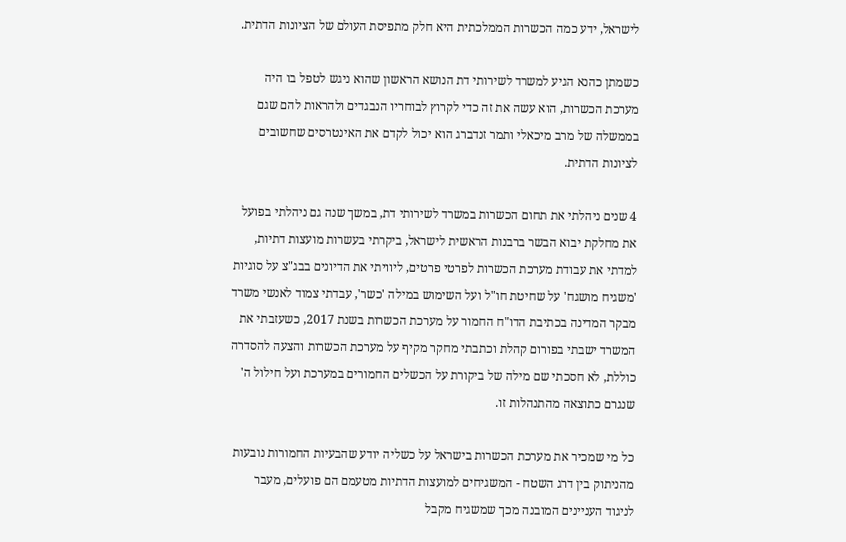לישראל, ידע כמה הכשרות הממלכתית היא חלק מתפיסת העולם של הציונות הדתית.

כשמתן כהנא הגיע למשרד לשירותי דת הנושא הראשון שהוא ניגש לטפל בו היה מערכת הכשרות, הוא עשה את זה כדי לקרוץ לבוחריו הנבגדים ולהראות להם שגם בממשלה של מרב מיכאלי ותמר זנדברג הוא יכול לקדם את האינטרסים שחשובים לציונות הדתית.

4 שנים ניהלתי את תחום הכשרות במשרד לשירותי דת, במשך שנה גם ניהלתי בפועל את מחלקת יבוא הבשר ברבנות הראשית לישראל, ביקרתי בעשרות מועצות דתיות, למדתי את עבודת מערכת הכשרות לפרטי פרטים, ליוויתי את הדיונים בבג"צ על סוגיות 'משגיח מושגח' על שחיטת חו"ל ועל השימוש במילה 'כשר', עבדתי צמוד לאנשי משרד מבקר המדינה בכתיבת הדו"ח החמור על מערכת הכשרות בשנת 2017, כשעזבתי את המשרד ישבתי בפורום קהלת וכתבתי מחקר מקיף על מערכת הכשרות והצעה להסדרה כוללת, לא חסכתי שם מילה של ביקורת על הכשלים החמורים במערכת ועל חילול ה' שנגרם כתוצאה מהתנהלות זו.

כל מי שמכיר את מערכת הכשרות בישראל על כשליה יודע שהבעיות החמורות נובעות מהניתוק בין דרג השטח - המשגיחים למועצות הדתיות מטעמם הם פועלים, מעבר לניגוד העניינים המובנה מכך שמשגיח מקבל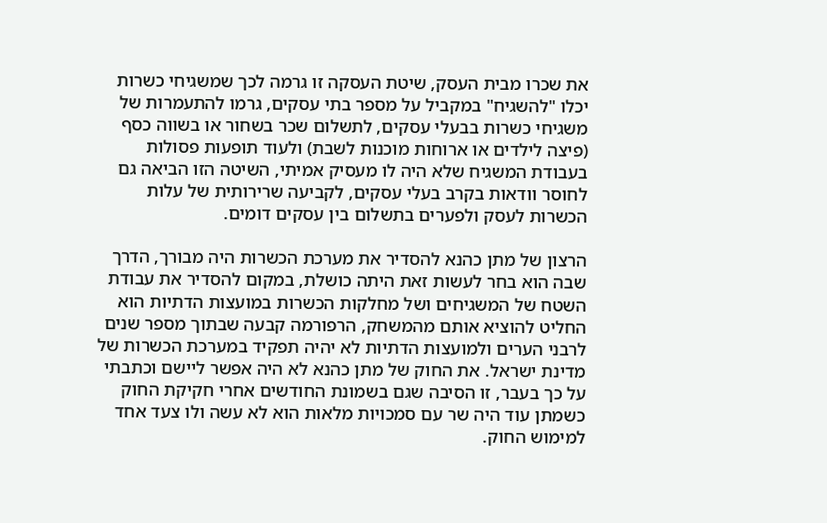את שכרו מבית העסק, שיטת העסקה זו גרמה לכך שמשגיחי כשרות יכלו "להשגיח" במקביל על מספר בתי עסקים, גרמו להתעמרות של משגיחי כשרות בבעלי עסקים, לתשלום שכר בשחור או בשווה כסף (פיצה לילדים או ארוחות מוכנות לשבת) ולעוד תופעות פסולות בעבודת המשגיח שלא היה לו מעסיק אמיתי, השיטה הזו הביאה גם לחוסר וודאות בקרב בעלי עסקים, לקביעה שרירותית של עלות הכשרות לעסק ולפערים בתשלום בין עסקים דומים.

הרצון של מתן כהנא להסדיר את מערכת הכשרות היה מבורך, הדרך שבה הוא בחר לעשות זאת היתה כושלת, במקום להסדיר את עבודת השטח של המשגיחים ושל מחלקות הכשרות במועצות הדתיות הוא החליט להוציא אותם מהמשחק, הרפורמה קבעה שבתוך מספר שנים לרבני הערים ולמועצות הדתיות לא יהיה תפקיד במערכת הכשרות של מדינת ישראל. את החוק של מתן כהנא לא היה אפשר ליישם וכתבתי על כך בעבר, זו הסיבה שגם בשמונת החודשים אחרי חקיקת החוק כשמתן עוד היה שר עם סמכויות מלאות הוא לא עשה ולו צעד אחד למימוש החוק.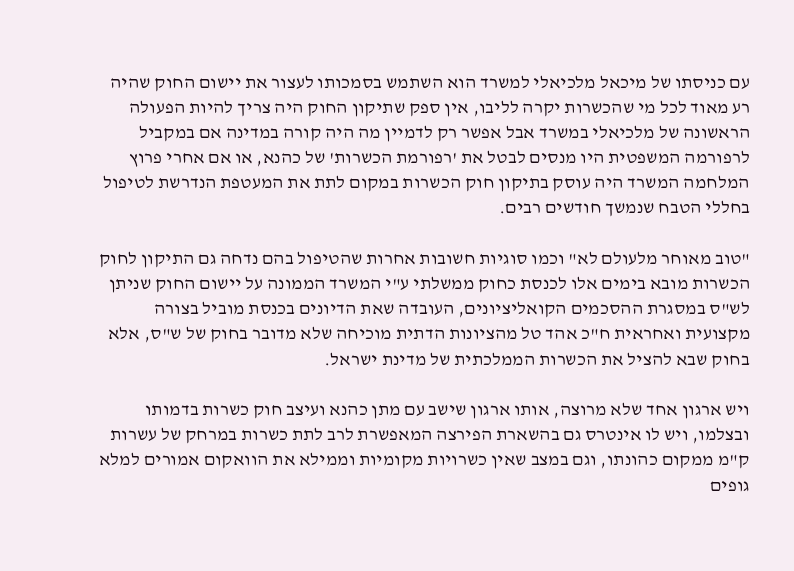עם כניסתו של מיכאל מלכיאלי למשרד הוא השתמש בסמכותו לעצור את יישום החוק שהיה רע מאוד לכל מי שהכשרות יקרה לליבו, אין ספק שתיקון החוק היה צריך להיות הפעולה הראשונה של מלכיאלי במשרד אבל אפשר רק לדמיין מה היה קורה במדינה אם במקביל לרפורמה המשפטית היו מנסים לבטל את 'רפורמת הכשרות' של כהנא, או אם אחרי פרוץ המלחמה המשרד היה עוסק בתיקון חוק הכשרות במקום לתת את המעטפת הנדרשת לטיפול בחללי הטבח שנמשך חודשים רבים.

"טוב מאוחר מלעולם לא" וכמו סוגיות חשובות אחרות שהטיפול בהם נדחה גם התיקון לחוק הכשרות מובא בימים אלו לכנסת כחוק ממשלתי ע"י המשרד הממונה על יישום החוק שניתן לש"ס במסגרת ההסכמים הקואליציונים, העובדה שאת הדיונים בכנסת מוביל בצורה מקצועית ואחראית ח"כ אהד טל מהציונות הדתית מוכיחה שלא מדובר בחוק של ש"ס, אלא בחוק שבא להציל את הכשרות הממלכתית של מדינת ישראל.

ויש ארגון אחד שלא מרוצה, אותו ארגון שישב עם מתן כהנא ועיצב חוק כשרות בדמותו ובצלמו, ויש לו אינטרס גם בהשארת הפירצה המאפשרת לרב לתת כשרות במרחק של עשרות ק"מ ממקום כהונתו, וגם במצב שאין כשרויות מקומיות וממילא את הוואקום אמורים למלא גופים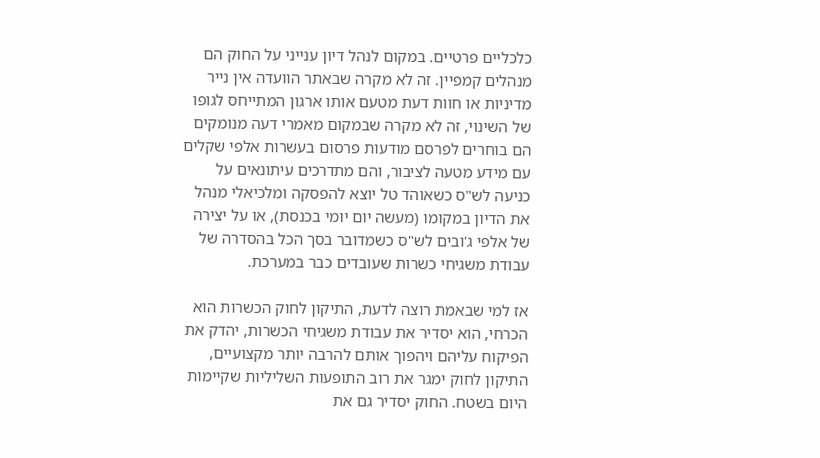כלכליים פרטיים. במקום לנהל דיון ענייני על החוק הם מנהלים קמפיין. זה לא מקרה שבאתר הוועדה אין נייר מדיניות או חוות דעת מטעם אותו ארגון המתייחס לגופו של השינוי, זה לא מקרה שבמקום מאמרי דעה מנומקים הם בוחרים לפרסם מודעות פרסום בעשרות אלפי שקלים עם מידע מטעה לציבור, והם מתדרכים עיתונאים על כניעה לש"ס כשאוהד טל יוצא להפסקה ומלכיאלי מנהל את הדיון במקומו (מעשה יום יומי בכנסת), או על יצירה של אלפי ג'ובים לש"ס כשמדובר בסך הכל בהסדרה של עבודת משגיחי כשרות שעובדים כבר במערכת.

אז למי שבאמת רוצה לדעת, התיקון לחוק הכשרות הוא הכרחי, הוא יסדיר את עבודת משגיחי הכשרות, יהדק את הפיקוח עליהם ויהפוך אותם להרבה יותר מקצועיים, התיקון לחוק ימגר את רוב התופעות השליליות שקיימות היום בשטח. החוק יסדיר גם את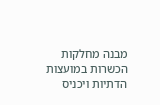מבנה מחלקות הכשרות במועצות הדתיות ויכניס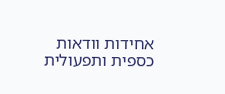אחידות וודאות כספית ותפעולית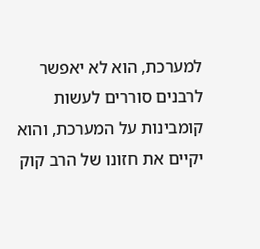למערכת, הוא לא יאפשר לרבנים סוררים לעשות קומבינות על המערכת, והוא יקיים את חזונו של הרב קוק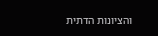והציונות הדתית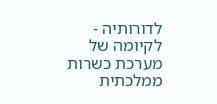לדורותיה - לקיומה של מערכת כשרות ממלכתית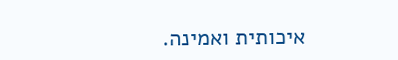איכותית ואמינה.